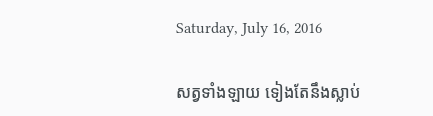Saturday, July 16, 2016

សត្វទាំងឡាយ ទៀងតែនឹងស្លាប់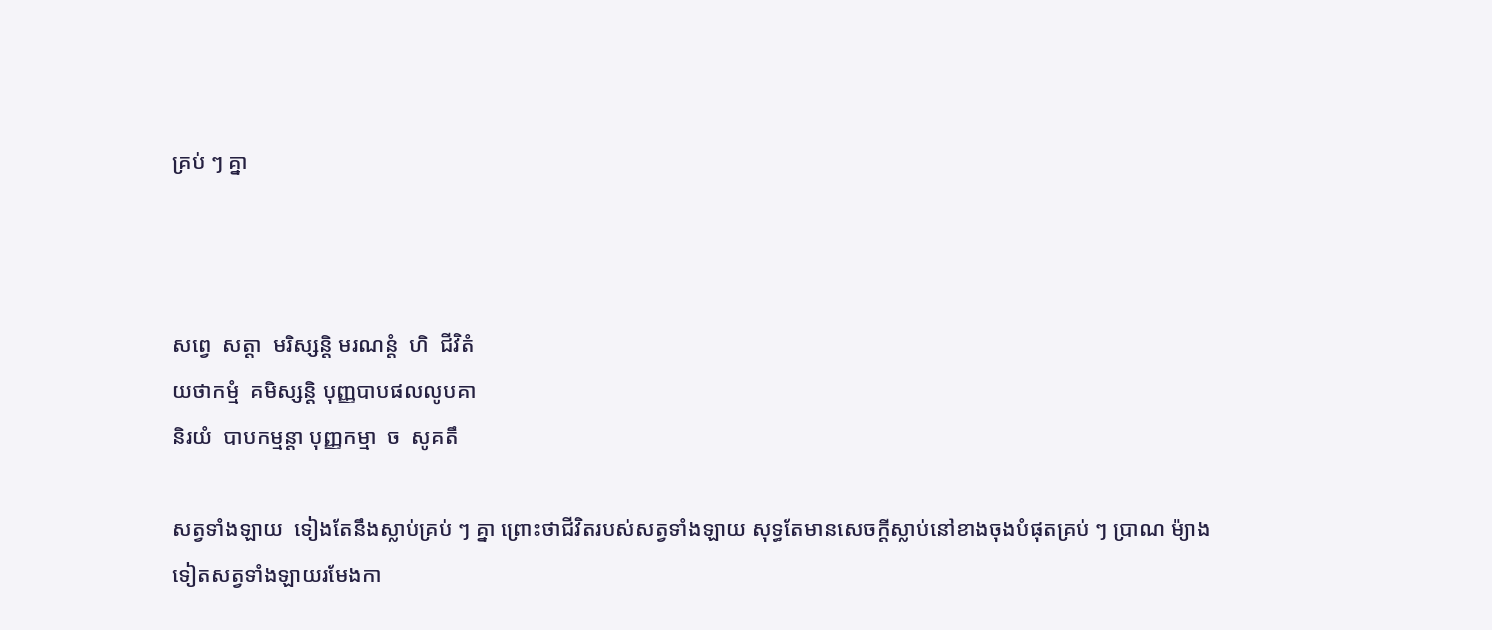គ្រប់ ៗ គ្នា



សព្វេ  សត្តា  មរិស្សន្តិ មរណន្តំ  ហិ  ជីវិតំ
យថាកម្មំ  គមិស្សន្តិ បុញ្ញបាបផលលូបគា
និរយំ  បាបកម្មន្តា បុញ្ញកម្មា  ច  សូគតឹ

សត្វទាំងឡាយ  ទៀងតែនឹងស្លាប់គ្រប់ ៗ គ្នា ព្រោះថាជីវិតរបស់សត្វទាំងឡាយ សុទ្ធតែមានសេចក្តីស្លាប់នៅខាងចុងបំផុតគ្រប់ ៗ ប្រាណ ម៉្យាងទៀតសត្វទាំងឡាយរមែងកា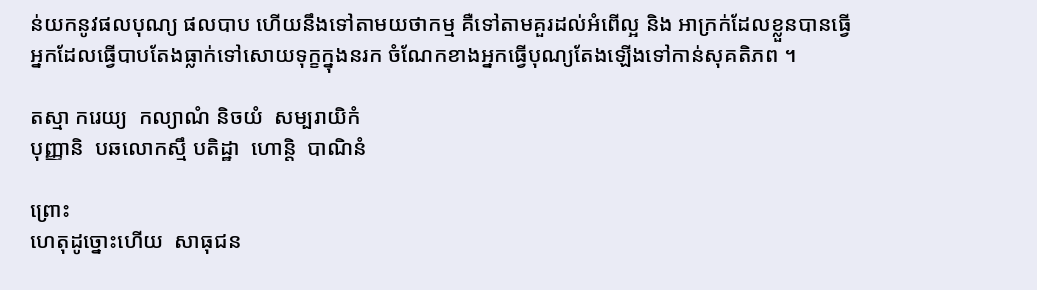ន់យកនូវផលបុណ្យ ផលបាប ហើយនឹងទៅតាមយថាកម្ម គឺទៅតាមគួរដល់អំពើល្អ និង អាក្រក់ដែលខ្លួនបានធ្វើ អ្នកដែលធ្វើបាបតែងធ្លាក់ទៅសោយទុក្ខក្នុងនរក ចំណែកខាងអ្នកធ្វើបុណ្យតែងឡើងទៅកាន់សុគតិភព ។

តស្មា ករេយ្យ  កល្យាណំ និចយំ  សម្បរាយិកំ
បុញ្ញានិ  បឆលោកស្មឹ បតិដ្ឋា  ហោន្តិ  បាណិនំ

ព្រោះ
ហេតុដូច្នោះហើយ  សាធុជន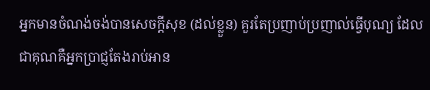អ្នកមានចំណង់ចង់បានសេចក្តីសុខ (ដល់ខ្លួន) គួរតែប្រញាប់ប្រញាល់ធ្វើបុណ្យ ដែលជាគុណគឺអ្នកប្រាជ្ញតែងរាប់អាន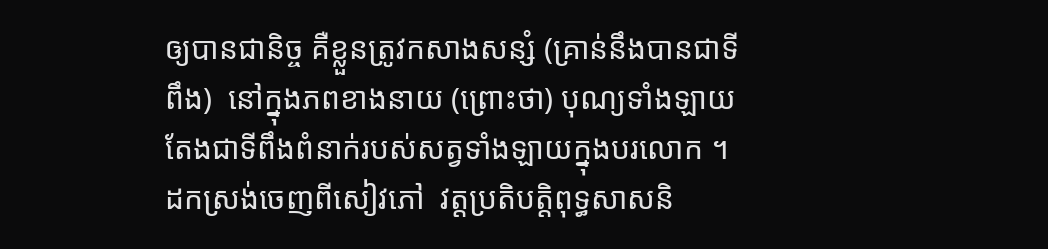ឲ្យបានជានិច្ច គឺខ្លួនត្រូវកសាងសន្សំ (គ្រាន់នឹងបានជាទីពឹង)  នៅក្នុងភពខាងនាយ (ព្រោះថា) បុណ្យទាំងឡាយ តែងជាទីពឹងពំនាក់របស់សត្វទាំងឡាយក្នុងបរលោក ។
ដកស្រង់ចេញពីសៀវភៅ  វត្តប្រតិបត្តិពុទ្ធសាសនិ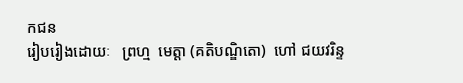កជន
រៀបរៀងដោយៈ   ព្រហ្ម  មេត្តា (គតិបណ្ឌិតោ)  ហៅ ជយវរិន្ទ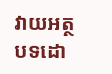វាយអត្ថបទដោ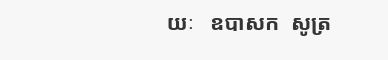យៈ   ឧបាសក  សូត្រ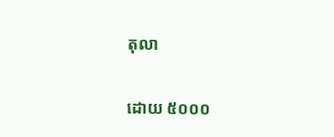តុលា

ដោយ ៥០០០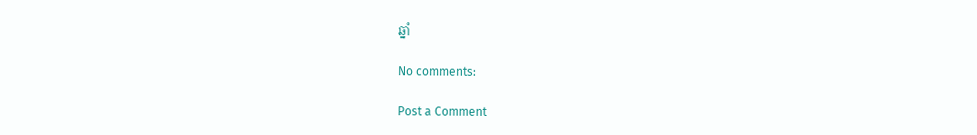ឆ្នាំ

No comments:

Post a Comment